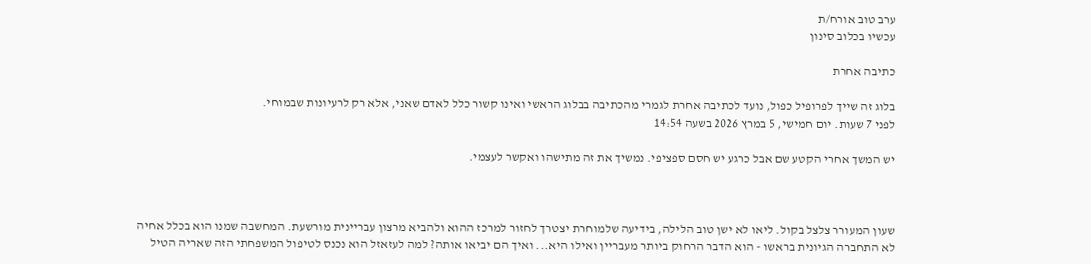ערב טוב אורח/ת
עכשיו בכלוב סינון

כתיבה אחרת

בלוג זה שייך לפרופיל כפול, נועד לכתיבה אחרת לגמרי מהכתיבה בבלוג הראשי ואינו קשור כלל לאדם שאני, אלא רק לרעיונות שבמוחי.
לפני 7 שעות. יום חמישי, 5 במרץ 2026 בשעה 14:54

יש המשך אחרי הקטע שם אבל כרגע יש חסם ספציפי. נמשיך את זה מתישהו ואקשר לעצמי.



שעון המעורר צלצל בקול. ליאו לא ישן טוב הלילה, בידיעה שלמוחרת יצטרך לחזור למרכז ההוא ולהביא מרצון עבריינית מורשעת. המחשבה שמנו הוא בכלל אחיה לא התחברה הגיונית בראשו - הוא הדבר הרחוק ביותר מעבריין ואילו היא... ואיך הם יביאו אותה? למה לעזאזל הוא נכנס לטיפול המשפחתי הזה שאריה הטיל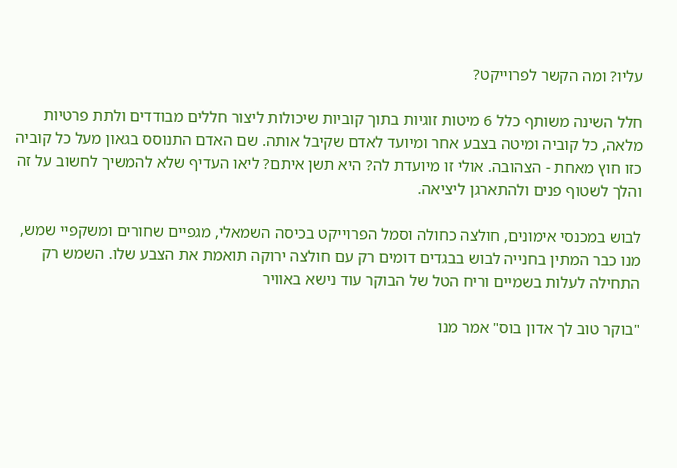עליו? ומה הקשר לפרוייקט?

חלל השינה משותף כלל 6 מיטות זוגיות בתוך קוביות שיכולות ליצור חללים מבודדים ולתת פרטיות מלאה, כל קוביה ומיטה בצבע אחר ומיועד לאדם שקיבל אותה. שם האדם התנוסס בגאון מעל כל קוביה כזו חוץ מאחת - הצהובה. אולי זו מיועדת לה? היא תשן איתם? ליאו העדיף שלא להמשיך לחשוב על זה והלך לשטוף פנים ולהתארגן ליציאה.

לבוש במכנסי אימונים, חולצה כחולה וסמל הפרוייקט בכיסה השמאלי, מגפיים שחורים ומשקפיי שמש, מנו כבר המתין בחנייה לבוש בבגדים דומים רק עם חולצה ירוקה תואמת את הצבע שלו. השמש רק התחילה לעלות בשמיים וריח הטל של הבוקר עוד נישא באוויר

"בוקר טוב לך אדון בוס" אמר מנו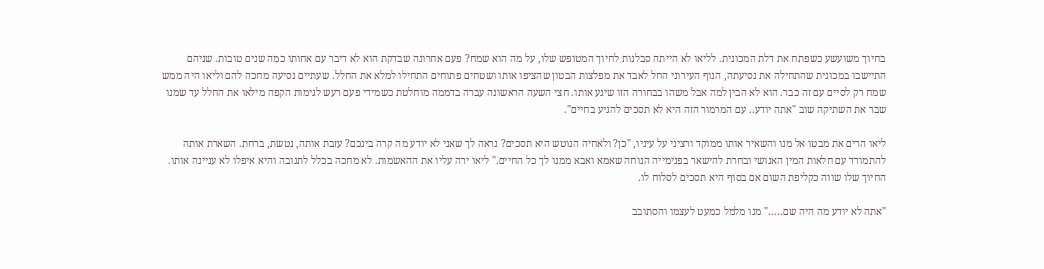בחיוך משועשע כשפתח את דלת המכונית. לליאו לא הייתה סבלנות לחיוך המטופש שלו, על מה הוא שמח? פעם אחרונה שבדקת הוא לא דיבר עם אחותו כמה שנים טובות. שניהם התיישבו במכונית שהתחילה את נסיעתה, הנוף העירוני החל לאבד את מפלצות הבטון שהציפו אותו ושטחים פתוחים התחילו למלא את החלל. שעתיים נסיעה מחכה להם וליאו היה ממש שמח רק לסיים עם זה כבר. הוא לא הבין למה אבל משהו בבחורה הזו שיגע אותו. חצי השעה הראשונה עברה בדממה מוחלטת כשמידי פעם רעש לגימות הקפה מילאו את החלל עד שמנו שבר את השתיקה שוב "אתה יודע.. עם המרמור הזה היא לא תסכים להגיע בחיים".

ליאו הרים את מבטו אל מנו והשאיר אותו ממוקד ורציני על עיניו, "כן? ולאחיה הנוטש היא תסכים? נראה לך שאני לא יודע מה קרה בינכם? עזבת אותה, נטשת, ברחת. השארת אותה להתמודד עם חלאות המין האנושי ובחרת להישאר בפנימייה הנוחה שאמא ואבא ממנו לך כל החיים." ליאו ירה עליו את ההאשמות. לא מחכה בכלל לתגובה והיא איפלו לא עניינה אותו. החיוך שלו שווה כקליפת השום אם בסוף היא תסכים לסלוח לו.

"אתה לא יודע מה היה שם....." מנו מלמל כמעט לעצמו והסתובב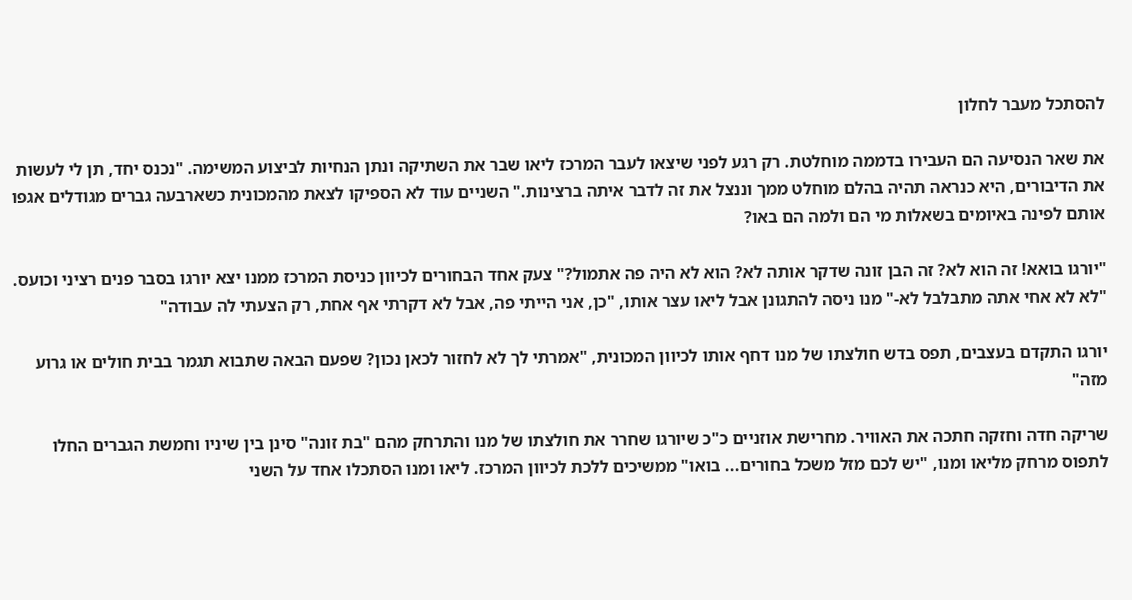להסתכל מעבר לחלון

את שאר הנסיעה הם העבירו בדממה מוחלטת. רק רגע לפני שיצאו לעבר המרכז ליאו שבר את השתיקה ונתן הנחיות לביצוע המשימה. "נכנס יחד, תן לי לעשות את הדיבורים, היא כנראה תהיה בהלם מוחלט ממך וננצל את זה לדבר איתה ברצינות." השניים עוד לא הספיקו לצאת מהמכונית כשארבעה גברים מגודלים אגפו אותם לפינה באיומים בשאלות מי הם ולמה הם באו?

"יורגו בואא! זה הוא לא? זה הבן זונה שדקר אותה לא? הוא לא היה פה אתמול?" צעק אחד הבחורים לכיוון כניסת המרכז ממנו יצא יורגו בסבר פנים רציני וכועס.
"לא לא אחי אתה מתבלבל לא-" מנו ניסה להתגונן אבל ליאו עצר אותו, "כן, אני הייתי פה, אבל לא דקרתי אף אחת, רק הצעתי לה עבודה"

יורגו התקדם בעצבים, תפס בדש חולצתו של מנו דחף אותו לכיוון המכונית, "אמרתי לך לא לחזור לכאן נכון? שפעם הבאה שתבוא תגמר בבית חולים או גרוע מזה"

שריקה חדה וחזקה חתכה את האוויר. מחרישת אוזניים כ"כ שיורגו שחרר את חולצתו של מנו והתרחק מהם "בת זונה" סינן בין שיניו וחמשת הגברים החלו לתפוס מרחק מליאו ומנו, "יש לכם מזל משכל בחורים... בואו" ממשיכים ללכת לכיוון המרכז. ליאו ומנו הסתכלו אחד על השני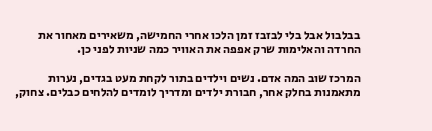בבלבול אבל בלי לבזבז זמן הלכו אחרי החמישה, משאירים מאחור את החרדה והאלימות שרק אפפה את האוויר כמה שניות לפני כן.

המרכז שוב המה אדם. נשים וילדים בתור לקחת מעט בגדים, נערות מתאמנות בחלק אחר, חבורת ילדים ומדריך לומדים להלחים כבלים. צחוק,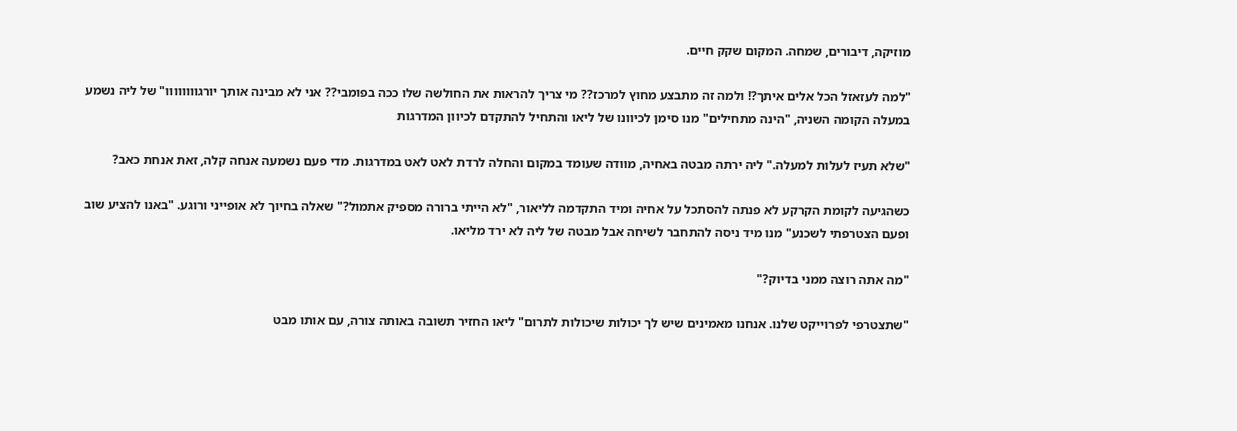מוזיקה, דיבורים, שמחה. המקום שקק חיים.

"למה לעזאזל הכל אלים איתך?! ולמה זה מתבצע מחוץ למרכז?? מי צריך להראות את החולשה שלו ככה בפומבי?? אני לא מבינה אותך יורגוווווווו" של ליה נשמע במעלה הקומה השניה, "הינה מתחילים" מנו סימן לכיוונו של ליאו והתחיל להתקדם לכיוון המדרגות

"שלא תעיז לעלות למעלה." ליה ירתה מבטה באחיה, מוודה שעומד במקום והחלה לרדת לאט לאט במדרגות. מדי פעם נשמעה אנחה קלה, זאת אנחת כאב?

כשהגיעה לקומת הקרקע לא פנתה להסתכל על אחיה ומיד התקדמה לליאור, "לא הייתי ברורה מספיק אתמול?" שאלה בחיוך לא אופייני ורוגע. "באנו להציע שוב ופעם הצטרפתי לשכנע" מנו מיד ניסה להתחבר לשיחה אבל מבטה של ליה לא ירד מליאו.

"מה אתה רוצה ממני בדיוק?"

"שתצטרפי לפרוייקט שלנו. אנחנו מאמינים שיש לך יכולות שיכולות לתרום" ליאו החזיר תשובה באותה צורה, עם אותו מבט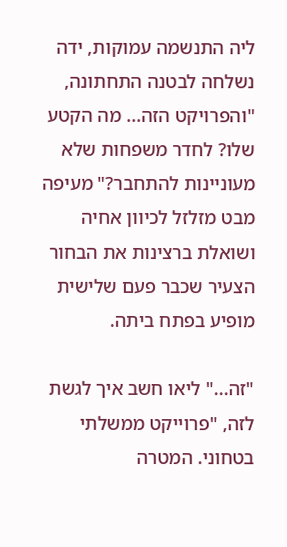ליה התנשמה עמוקות, ידה נשלחה לבטנה התחתונה, "והפרויקט הזה... מה הקטע שלו? לחדר משפחות שלא מעוניינות להתחבר?" מעיפה מבט מזלזל לכיוון אחיה ושואלת ברצינות את הבחור הצעיר שכבר פעם שלישית מופיע בפתח ביתה.

"זה..." ליאו חשב איך לגשת לזה, "פרוייקט ממשלתי בטחוני. המטרה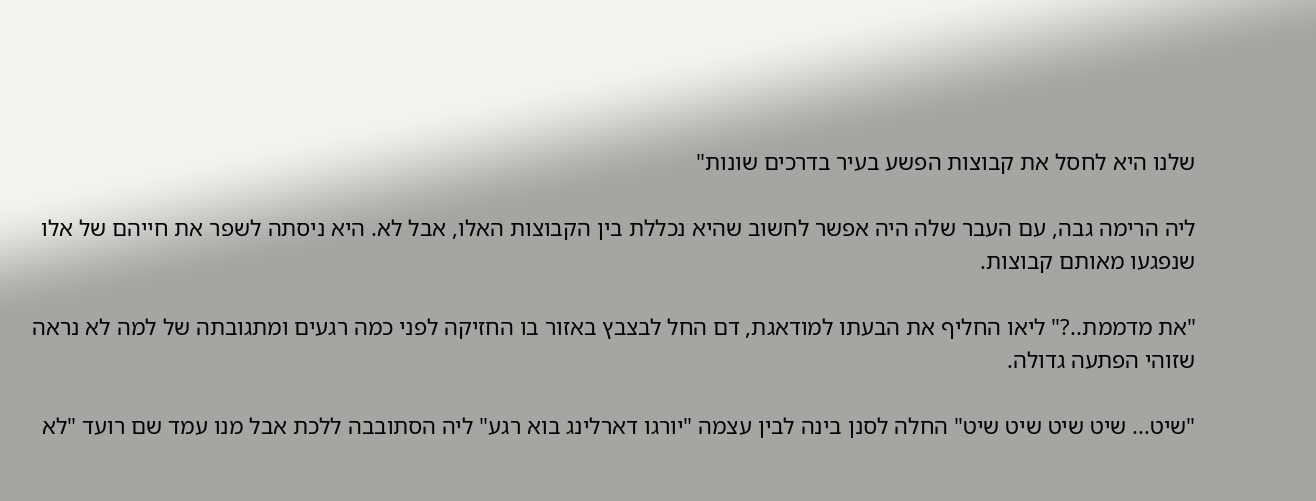שלנו היא לחסל את קבוצות הפשע בעיר בדרכים שונות"

ליה הרימה גבה, עם העבר שלה היה אפשר לחשוב שהיא נכללת בין הקבוצות האלו, אבל לא. היא ניסתה לשפר את חייהם של אלו שנפגעו מאותם קבוצות.

"את מדממת..?" ליאו החליף את הבעתו למודאגת, דם החל לבצבץ באזור בו החזיקה לפני כמה רגעים ומתגובתה של למה לא נראה שזוהי הפתעה גדולה.

"שיט... שיט שיט שיט שיט" החלה לסנן בינה לבין עצמה "יורגו דארלינג בוא רגע" ליה הסתובבה ללכת אבל מנו עמד שם רועד "לא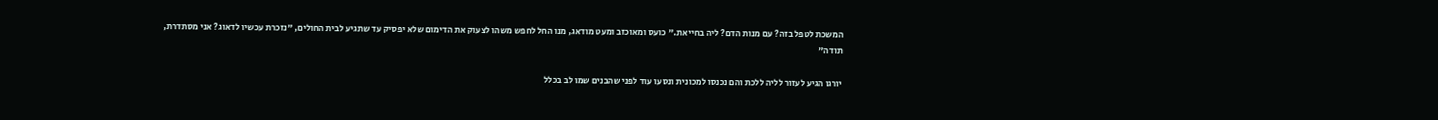המשכת לטפל בזה? עם מנות הדם? ליה בחייאת." כועס ומאוכזב ומעט מודאג, מנו החל לחפש משהו לצעוק את הדימום שלא יפסיק עד שתגיע לבית החולים, "נזכרת עכשיו לדאוג? אני מסתדרת, תודה"

יורגו הגיע לעזור לליה ללכת והם נכנסו למכונית ונסעו עוד לפני שהבנים שמו לב בכלל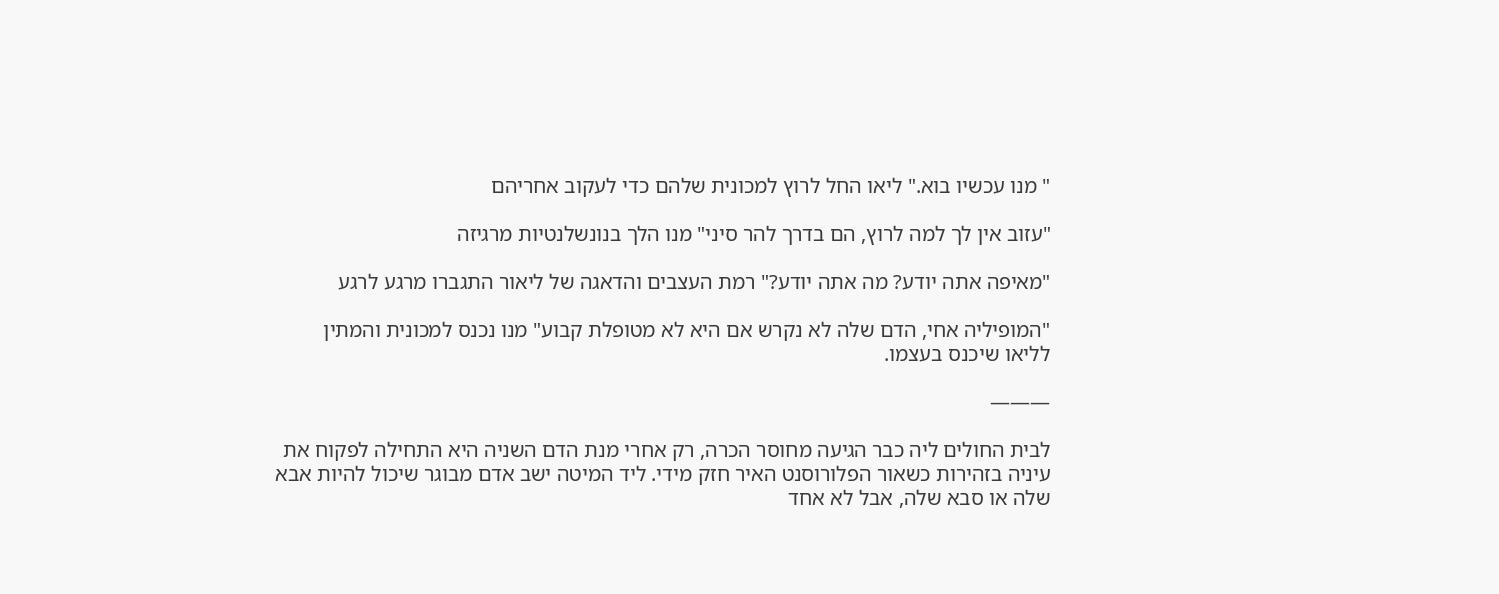" מנו עכשיו בוא." ליאו החל לרוץ למכונית שלהם כדי לעקוב אחריהם

"עזוב אין לך למה לרוץ, הם בדרך להר סיני" מנו הלך בנונשלנטיות מרגיזה

"מאיפה אתה יודע? מה אתה יודע?" רמת העצבים והדאגה של ליאור התגברו מרגע לרגע

"המופיליה אחי, הדם שלה לא נקרש אם היא לא מטופלת קבוע" מנו נכנס למכונית והמתין לליאו שיכנס בעצמו.

———

לבית החולים ליה כבר הגיעה מחוסר הכרה, רק אחרי מנת הדם השניה היא התחילה לפקוח את עיניה בזהירות כשאור הפלורוסנט האיר חזק מידי. ליד המיטה ישב אדם מבוגר שיכול להיות אבא שלה או סבא שלה, אבל לא אחד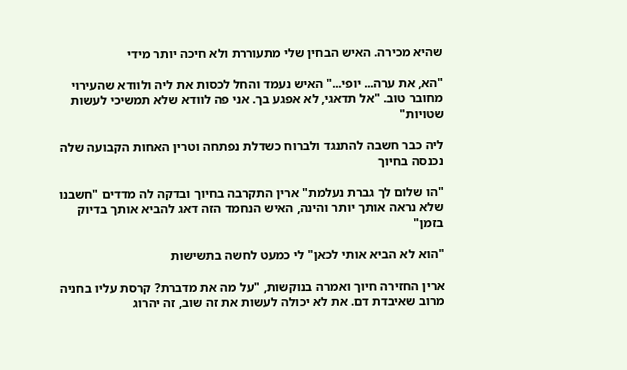שהיא מכירה. האיש הבחין שלי מתעוררת ולא חיכה יותר מידי

"הא, את ערה... יופי..." האיש נעמד והחל לכסות את ליה ולוודא שהעירוי מחובר טוב. "אל תדאגי, לא אפגע בך. אני פה לוודא שלא תמשיכי לעשות שטויות"

ליה כבר חשבה להתנגד ולברוח כשדלת נפתחה וטרין האחות הקבועה שלה נכנסה בחיוך

"הו שלום לך גברת נעלמת" ארין התקרבה בחיוך ובדקה לה מדדים "חשבנו שלא נראה אותך יותר והינה, האיש הנחמד הזה דאג להביא אותך בדיוק בזמן"

"הוא לא הביא אותי לכאן" לי כמעט לחשה בתשישות

ארין החזירה חיוך ואמרה בנוקשות, "על מה את מדברת? קרסת עליו בחניה מרוב שאיבדת דם. את לא יכולה לעשות את זה שוב, זה יהרוג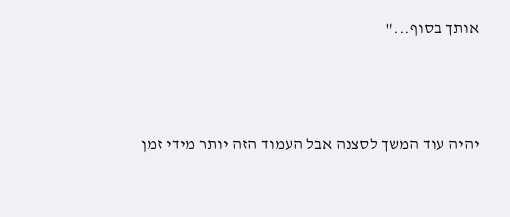אותך בסוף..."



יהיה עוד המשך לסצנה אבל העמוד הזה יותר מידי זמן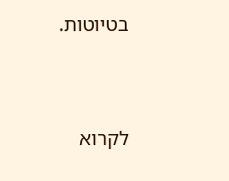בטיוטות.




לקרוא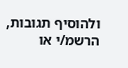ולהוסיף תגובות, הרשמ/י או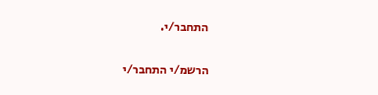התחבר/י.

הרשמ/י התחבר/י